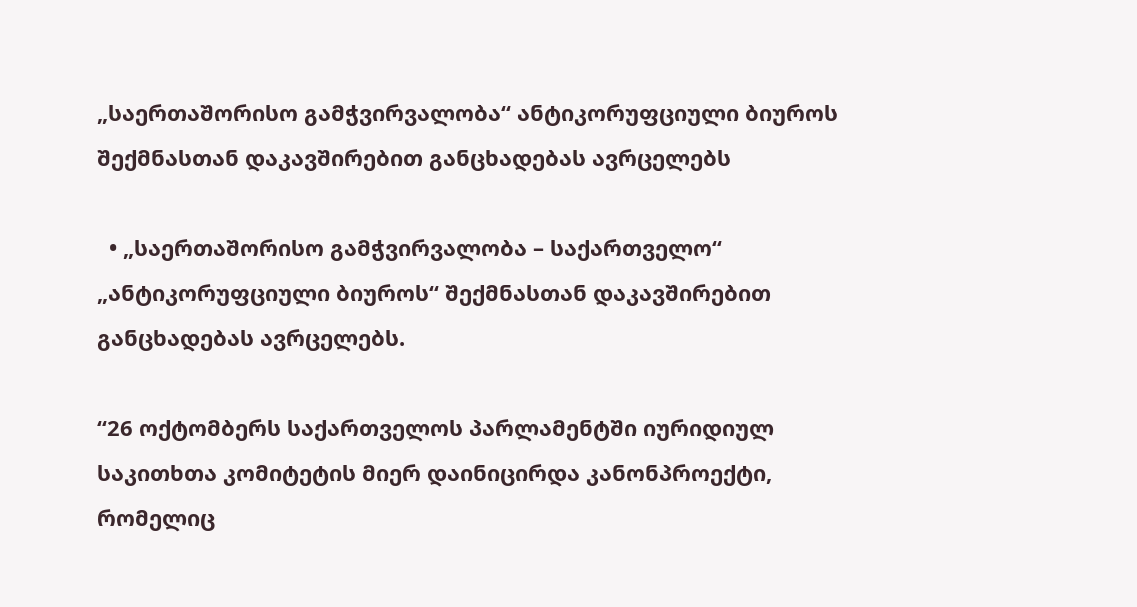„საერთაშორისო გამჭვირვალობა“ ანტიკორუფციული ბიუროს შექმნასთან დაკავშირებით განცხადებას ავრცელებს

  • „საერთაშორისო გამჭვირვალობა – საქართველო“ „ანტიკორუფციული ბიუროს“ შექმნასთან დაკავშირებით განცხადებას ავრცელებს.

“26 ოქტომბერს საქართველოს პარლამენტში იურიდიულ საკითხთა კომიტეტის მიერ დაინიცირდა კანონპროექტი, რომელიც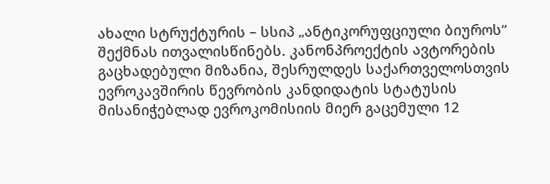ახალი სტრუქტურის – სსიპ „ანტიკორუფციული ბიუროს“ შექმნას ითვალისწინებს. კანონპროექტის ავტორების გაცხადებული მიზანია, შესრულდეს საქართველოსთვის ევროკავშირის წევრობის კანდიდატის სტატუსის მისანიჭებლად ევროკომისიის მიერ გაცემული 12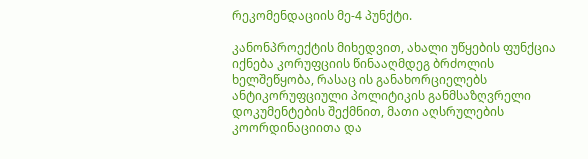რეკომენდაციის მე-4 პუნქტი.

კანონპროექტის მიხედვით, ახალი უწყების ფუნქცია იქნება კორუფციის წინააღმდეგ ბრძოლის ხელშეწყობა, რასაც ის განახორციელებს ანტიკორუფციული პოლიტიკის განმსაზღვრელი დოკუმენტების შექმნით, მათი აღსრულების კოორდინაციითა და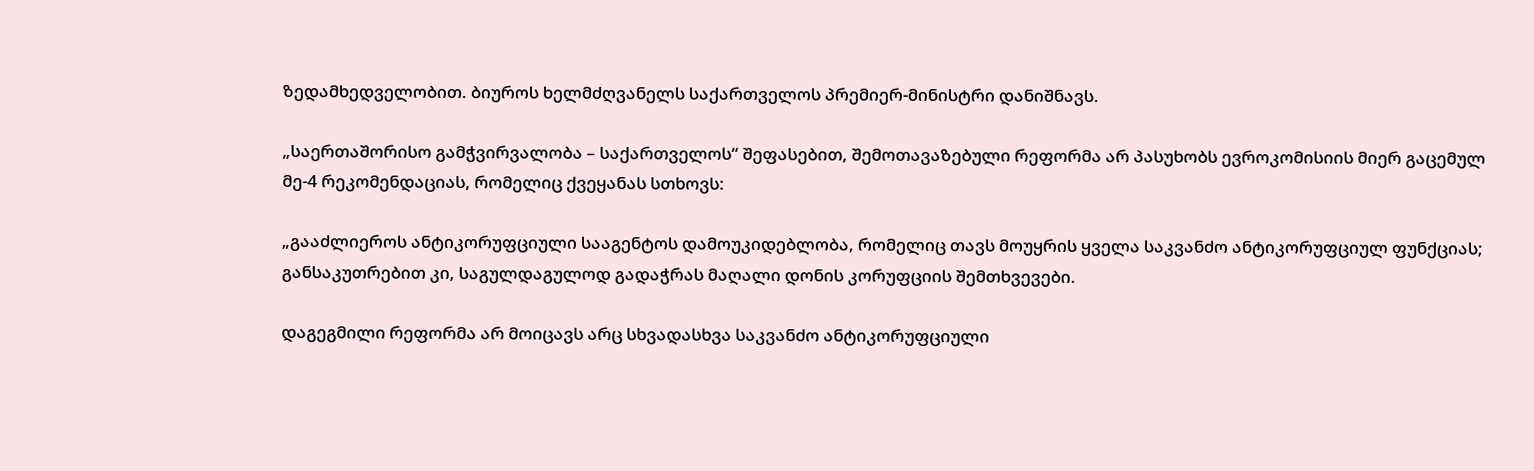ზედამხედველობით. ბიუროს ხელმძღვანელს საქართველოს პრემიერ-მინისტრი დანიშნავს.

„საერთაშორისო გამჭვირვალობა – საქართველოს“ შეფასებით, შემოთავაზებული რეფორმა არ პასუხობს ევროკომისიის მიერ გაცემულ მე-4 რეკომენდაციას, რომელიც ქვეყანას სთხოვს:

„გააძლიეროს ანტიკორუფციული სააგენტოს დამოუკიდებლობა, რომელიც თავს მოუყრის ყველა საკვანძო ანტიკორუფციულ ფუნქციას; განსაკუთრებით კი, საგულდაგულოდ გადაჭრას მაღალი დონის კორუფციის შემთხვევები.

დაგეგმილი რეფორმა არ მოიცავს არც სხვადასხვა საკვანძო ანტიკორუფციული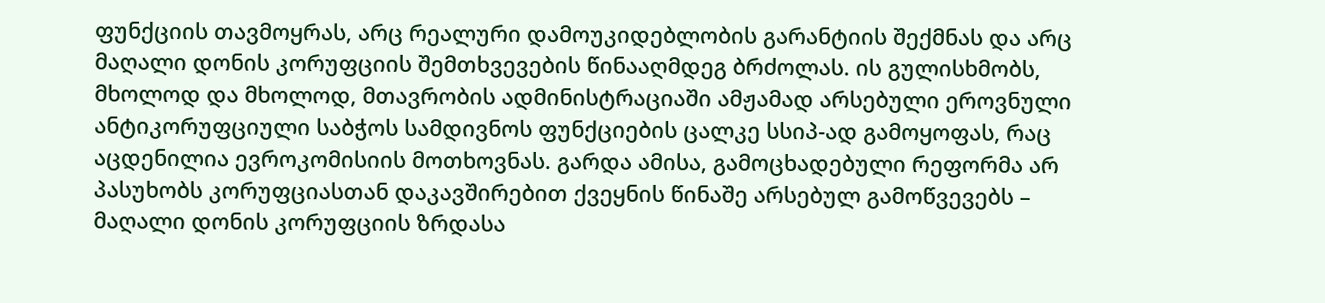ფუნქციის თავმოყრას, არც რეალური დამოუკიდებლობის გარანტიის შექმნას და არც მაღალი დონის კორუფციის შემთხვევების წინააღმდეგ ბრძოლას. ის გულისხმობს, მხოლოდ და მხოლოდ, მთავრობის ადმინისტრაციაში ამჟამად არსებული ეროვნული ანტიკორუფციული საბჭოს სამდივნოს ფუნქციების ცალკე სსიპ-ად გამოყოფას, რაც აცდენილია ევროკომისიის მოთხოვნას. გარდა ამისა, გამოცხადებული რეფორმა არ პასუხობს კორუფციასთან დაკავშირებით ქვეყნის წინაშე არსებულ გამოწვევებს – მაღალი დონის კორუფციის ზრდასა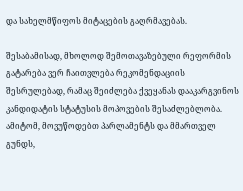და სახელმწიფოს მიტაცების გაღრმავებას.

შესაბამისად, მხოლოდ შემოთავაზებული რეფორმის გატარება ვერ ჩაითვლება რეკომენდაციის შესრულებად, რამაც შეიძლება ქვეყანას დააკარგვინოს კანდიდატის სტატუსის მოპოვების შესაძლებლობა. ამიტომ, მოვუწოდებთ პარლამენტს და მმართველ გუნდს,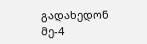გადახედონ მე-4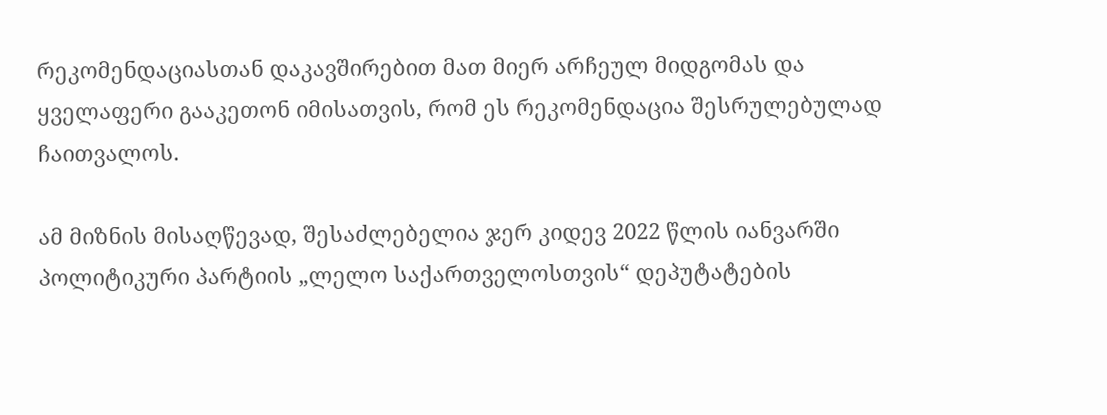რეკომენდაციასთან დაკავშირებით მათ მიერ არჩეულ მიდგომას და ყველაფერი გააკეთონ იმისათვის, რომ ეს რეკომენდაცია შესრულებულად ჩაითვალოს.

ამ მიზნის მისაღწევად, შესაძლებელია ჯერ კიდევ 2022 წლის იანვარში პოლიტიკური პარტიის „ლელო საქართველოსთვის“ დეპუტატების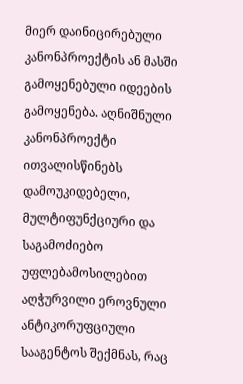მიერ დაინიცირებული კანონპროექტის ან მასში გამოყენებული იდეების გამოყენება. აღნიშნული კანონპროექტი ითვალისწინებს დამოუკიდებელი, მულტიფუნქციური და საგამოძიებო უფლებამოსილებით აღჭურვილი ეროვნული ანტიკორუფციული სააგენტოს შექმნას, რაც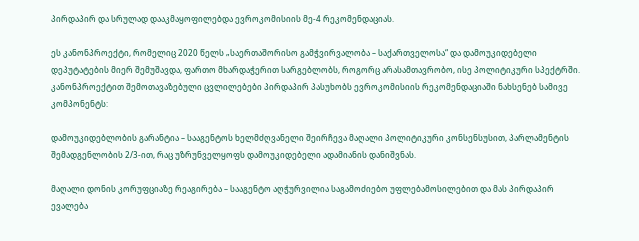პირდაპირ და სრულად დააკმაყოფილებდა ევროკომისიის მე-4 რეკომენდაციას.

ეს კანონპროექტი, რომელიც 2020 წელს „საერთაშორისო გამჭვირვალობა – საქართველოსა“ და დამოუკიდებელი დეპუტატების მიერ შემუშავდა, ფართო მხარდაჭერით სარგებლობს, როგორც არასამთავრობო, ისე პოლიტიკური სპექტრში. კანონპროექტით შემოთავაზებული ცვლილებები პირდაპირ პასუხობს ევროკომისიის რეკომენდაციაში ნახსენებ სამივე კომპონენტს:

დამოუკიდებლობის გარანტია – სააგენტოს ხელმძღვანელი შეირჩევა მაღალი პოლიტიკური კონსენსუსით, პარლამენტის შემადგენლობის 2/3-ით, რაც უზრუნველყოფს დამოუკიდებელი ადამიანის დანიშვნას.

მაღალი დონის კორუფციაზე რეაგირება – სააგენტო აღჭურვილია საგამოძიებო უფლებამოსილებით და მას პირდაპირ ევალება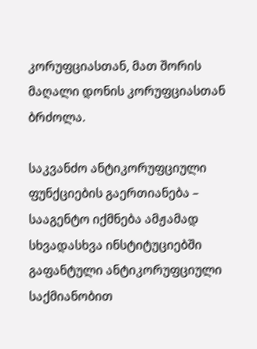კორუფციასთან, მათ შორის მაღალი დონის კორუფციასთან ბრძოლა.

საკვანძო ანტიკორუფციული ფუნქციების გაერთიანება – სააგენტო იქმნება ამჟამად სხვადასხვა ინსტიტუციებში გაფანტული ანტიკორუფციული საქმიანობით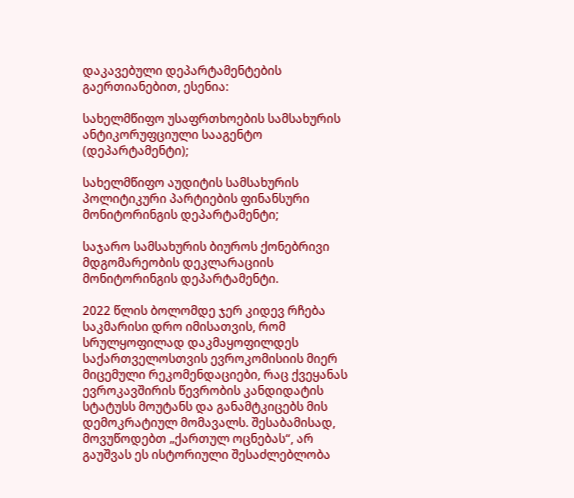დაკავებული დეპარტამენტების გაერთიანებით, ესენია:

სახელმწიფო უსაფრთხოების სამსახურის ანტიკორუფციული სააგენტო (დეპარტამენტი);

სახელმწიფო აუდიტის სამსახურის პოლიტიკური პარტიების ფინანსური მონიტორინგის დეპარტამენტი;

საჯარო სამსახურის ბიუროს ქონებრივი მდგომარეობის დეკლარაციის მონიტორინგის დეპარტამენტი.

2022 წლის ბოლომდე ჯერ კიდევ რჩება საკმარისი დრო იმისათვის, რომ სრულყოფილად დაკმაყოფილდეს საქართველოსთვის ევროკომისიის მიერ მიცემული რეკომენდაციები, რაც ქვეყანას ევროკავშირის წევრობის კანდიდატის სტატუსს მოუტანს და განამტკიცებს მის დემოკრატიულ მომავალს. შესაბამისად, მოვუწოდებთ „ქართულ ოცნებას“, არ გაუშვას ეს ისტორიული შესაძლებლობა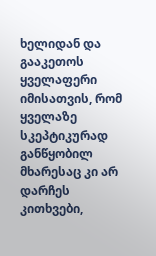ხელიდან და გააკეთოს ყველაფერი იმისათვის, რომ ყველაზე სკეპტიკურად განწყობილ მხარესაც კი არ დარჩეს კითხვები,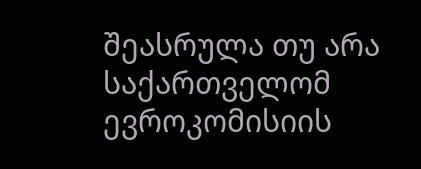შეასრულა თუ არა საქართველომ ევროკომისიის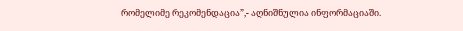რომელიმე რეკომენდაცია”,- აღნიშნულია ინფორმაციაში.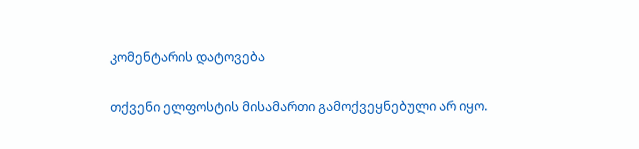კომენტარის დატოვება

თქვენი ელფოსტის მისამართი გამოქვეყნებული არ იყო.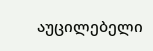აუცილებელი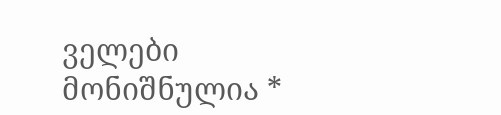ველები მონიშნულია *